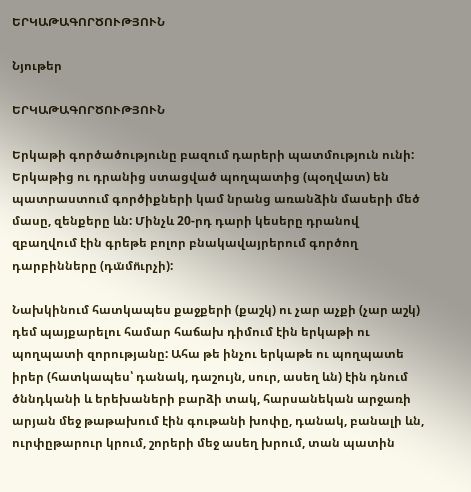ԵՐԿԱԹԱԳՈՐԾՈՒԹՅՈՒՆ

Նյութեր

ԵՐԿԱԹԱԳՈՐԾՈՒԹՅՈՒՆ

Երկաթի գործածությունը բազում դարերի պատմություն ունի: Երկաթից ու դրանից ստացված պողպատից (պօղվատ) են պատրաստում գործիքների կամ նրանց առանձին մասերի մեծ մասը, զենքերը ևն: Մինչև 20-րդ դարի կեսերը դրանով զբաղվում էին գրեթե բոլոր բնակավայրերում գործող դարբինները (դա̈մո̈ւրչի):

Նախկինում հատկապես քաջքերի (քաշկ) ու չար աչքի (չար աշկ) դեմ պայքարելու համար հաճախ դիմում էին երկաթի ու պողպատի զորությանը: Ահա թե ինչու երկաթե ու պողպատե իրեր (հատկապես՝ դանակ, դաշույն, սուր, ասեղ ևն) էին դնում ծննդկանի և երեխաների բարձի տակ, հարսանեկան արջառի արյան մեջ թաթախում էին գութանի խոփը, դանակ, բանալի ևն, ուրփըթարուր կրում, շորերի մեջ ասեղ խրում, տան պատին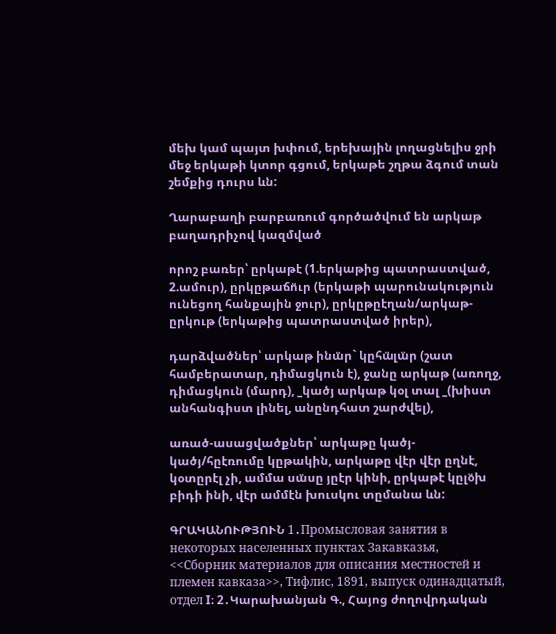մեխ կամ պայտ խփում, երեխային լողացնելիս ջրի մեջ երկաթի կտոր գցում, երկաթե շղթա ձգում տան շեմքից դուրս ևն:

Ղարաբաղի բարբառում գործածվում են արկաթ բաղադրիչով կազմված

որոշ բառեր՝ ըրկաթէ (1.երկաթից պատրաստված, 2.ամուր), ըրկըթաճո̈ւր (երկաթի պարունակություն ունեցող հանքային ջուր), ըրկըթըէղան/արկաթ-ըրկութ (երկաթից պատրաստված իրեր),

դարձվածներ՝ արկաթ ինա̈ր` կըհա̈լա̈ր (շատ համբերատար, դիմացկուն է), ջանը արկաթ (առողջ, դիմացկուն (մարդ), _կածյ արկաթ կօլ տալ _(խիստ անհանգիստ լինել, անընդհատ շարժվել),

առած-ասացվածքներ՝ արկաթը կածյ-կածյ/հըէռումը կըթակին, արկաթը վէր վէր ըղնէ, կօտըրէլ չի, ամմա սա̈սը յըէր կինի, ըրկաթէ կըլօ̈խ բիդի ինի, վէր ամմէն խուսկու տըմանա ևն:

ԳՐԱԿԱՆՈՒԹՅՈՒՆ 1․Промысловая занятия в некоторых населенных пунктах Закавказья, <<Сборник материалов для описания местностей и племен кавказа>>, Тифлис, 1891, выпуск одинадцатый, отдел I։ 2․Կարախանյան Գ., Հայոց ժողովրդական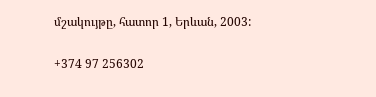մշակույթը, հատոր 1, Երևան, 2003:

+374 97 256302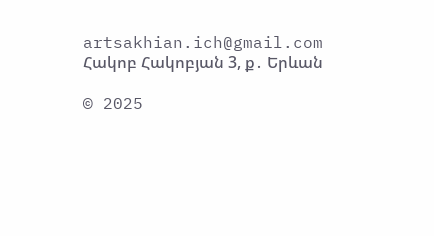artsakhian.ich@gmail.com
Հակոբ Հակոբյան 3, ք․ Երևան

© 2025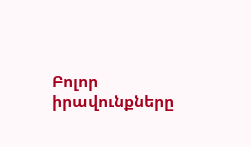Բոլոր իրավունքները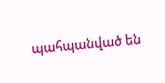պահպանված են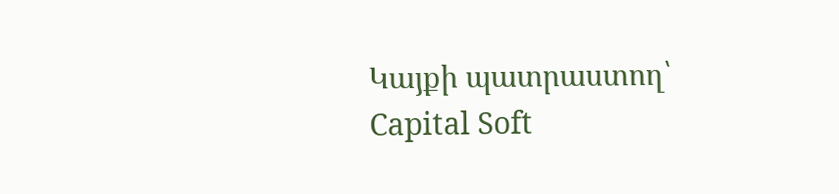Կայքի պատրաստող՝ Capital Soft